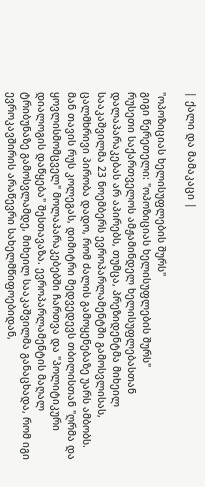| ქალი და მამაკაცი |

"ოპოზიციას ხელისუფლების შურს"
გიგი წერეთელი: "ოპოზიციას ხელისუფლების შურს"
რუსეთი საქართველოს ამჟამინდელ ხელისუფლებასთან დალაპარაკებას არ აპირებს, თუმცა, პრეზიდენტმა მიხეილ სააკაშვილმა 23 ნოემბერს ევროპარლამენტში გამოსვლისას, ცალმხრივი პირობა დადო, რომ ძალის გამოყენებაზე უარს ამბობს. მან თავის რუს კოლეგას, დიმიტრი მედვედევს თბილისთან "ღრმა და ყოვლისმომცველ" მოლაპარაკებებში ჩართვა და "პოლიტიკური დიალოგის დაწყება" შესთავაზა. ევროპარლამენტის მაღალ ტრიბუნაზე გამოსვლამდე, მიხეილ სააკაშვილმა განაცხადა, რომ იგი ევროკავშირის არაწევრი სახელმწიფოებიდან,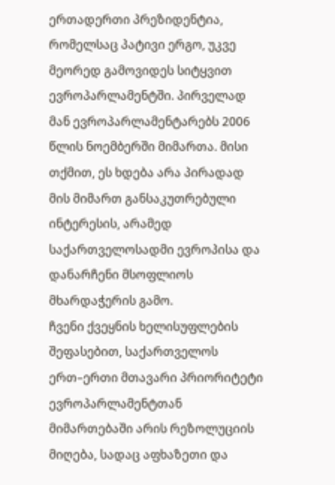ერთადერთი პრეზიდენტია, რომელსაც პატივი ერგო, უკვე მეორედ გამოვიდეს სიტყვით ევროპარლამენტში. პირველად მან ევროპარლამენტარებს 2006 წლის ნოემბერში მიმართა. მისი თქმით, ეს ხდება არა პირადად მის მიმართ განსაკუთრებული ინტერესის, არამედ საქართველოსადმი ევროპისა და დანარჩენი მსოფლიოს მხარდაჭერის გამო.
ჩვენი ქვეყნის ხელისუფლების შეფასებით, საქართველოს ერთ–ერთი მთავარი პრიორიტეტი ევროპარლამენტთან მიმართებაში არის რეზოლუციის მიღება, სადაც აფხაზეთი და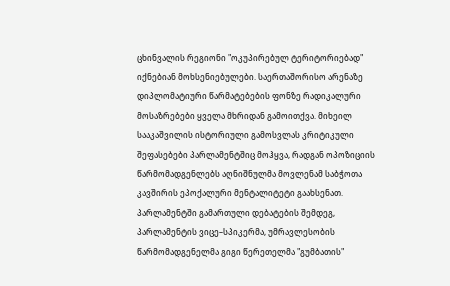ცხინვალის რეგიონი "ოკუპირებულ ტერიტორიებად" იქნებიან მოხსენიებულები. საერთაშორისო არენაზე დიპლომატიური წარმატებების ფონზე რადიკალური მოსაზრებები ყველა მხრიდან გამოითქვა. მიხეილ სააკაშვილის ისტორიული გამოსვლას კრიტიკული შეფასებები პარლამენტშიც მოჰყვა, რადგან ოპოზიციის წარმომადგენლებს აღნიშნულმა მოვლენამ საბჭოთა კავშირის ეპოქალური მენტალიტეტი გაახსენათ. პარლამენტში გამართული დებატების შემდეგ, პარლამენტის ვიცე–სპიკერმა, უმრავლესობის წარმომადგენელმა გიგი წერეთელმა "გუმბათის"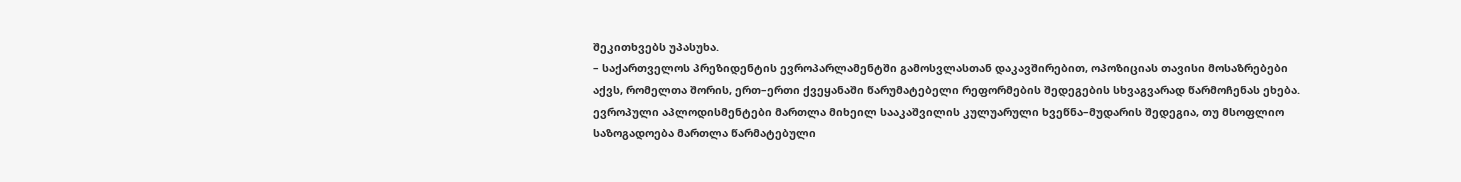შეკითხვებს უპასუხა.
– საქართველოს პრეზიდენტის ევროპარლამენტში გამოსვლასთან დაკავშირებით, ოპოზიციას თავისი მოსაზრებები აქვს, რომელთა შორის, ერთ–ერთი ქვეყანაში წარუმატებელი რეფორმების შედეგების სხვაგვარად წარმოჩენას ეხება. ევროპული აპლოდისმენტები მართლა მიხეილ სააკაშვილის კულუარული ხვეწნა–მუდარის შედეგია, თუ მსოფლიო საზოგადოება მართლა წარმატებული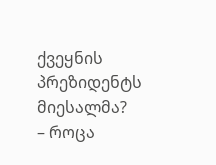ქვეყნის პრეზიდენტს მიესალმა?
– როცა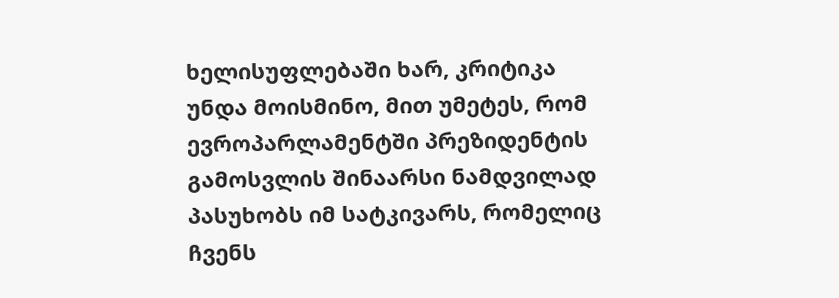ხელისუფლებაში ხარ, კრიტიკა უნდა მოისმინო, მით უმეტეს, რომ ევროპარლამენტში პრეზიდენტის გამოსვლის შინაარსი ნამდვილად პასუხობს იმ სატკივარს, რომელიც ჩვენს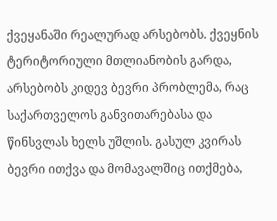ქვეყანაში რეალურად არსებობს. ქვეყნის ტერიტორიული მთლიანობის გარდა, არსებობს კიდევ ბევრი პრობლემა, რაც საქართველოს განვითარებასა და წინსვლას ხელს უშლის. გასულ კვირას ბევრი ითქვა და მომავალშიც ითქმება,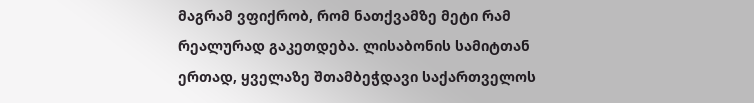მაგრამ ვფიქრობ, რომ ნათქვამზე მეტი რამ რეალურად გაკეთდება. ლისაბონის სამიტთან ერთად, ყველაზე შთამბეჭდავი საქართველოს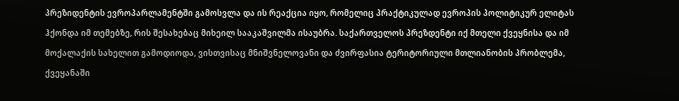პრეზიდენტის ევროპარლამენტში გამოსვლა და ის რეაქცია იყო, რომელიც პრაქტიკულად ევროპის პოლიტიკურ ელიტას ჰქონდა იმ თემებზე, რის შესახებაც მიხეილ სააკაშვილმა ისაუბრა. საქართველოს პრეზდენტი იქ მთელი ქვეყნისა და იმ მოქალაქის სახელით გამოდიოდა, ვისთვისაც მნიშვნელოვანი და ძვირფასია ტერიტორიული მთლიანობის პრობლემა, ქვეყანაში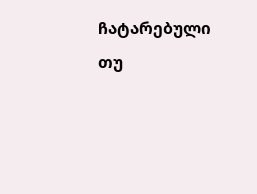ჩატარებული თუ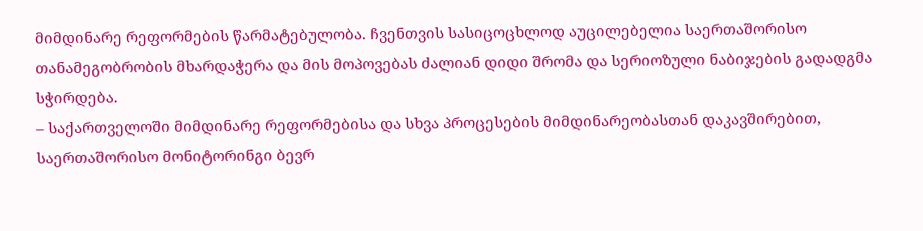მიმდინარე რეფორმების წარმატებულობა. ჩვენთვის სასიცოცხლოდ აუცილებელია საერთაშორისო თანამეგობრობის მხარდაჭერა და მის მოპოვებას ძალიან დიდი შრომა და სერიოზული ნაბიჯების გადადგმა სჭირდება.
– საქართველოში მიმდინარე რეფორმებისა და სხვა პროცესების მიმდინარეობასთან დაკავშირებით, საერთაშორისო მონიტორინგი ბევრ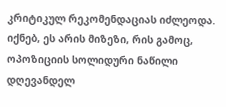კრიტიკულ რეკომენდაციას იძლეოდა. იქნებ, ეს არის მიზეზი, რის გამოც, ოპოზიციის სოლიდური ნაწილი დღევანდელ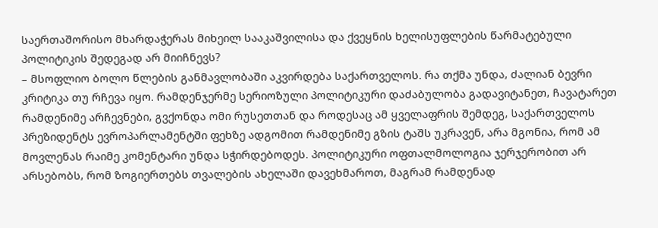საერთაშორისო მხარდაჭერას მიხეილ სააკაშვილისა და ქვეყნის ხელისუფლების წარმატებული პოლიტიკის შედეგად არ მიიჩნევს?
– მსოფლიო ბოლო წლების განმავლობაში აკვირდება საქართველოს. რა თქმა უნდა, ძალიან ბევრი კრიტიკა თუ რჩევა იყო. რამდენჯერმე სერიოზული პოლიტიკური დაძაბულობა გადავიტანეთ, ჩავატარეთ რამდენიმე არჩევნები, გვქონდა ომი რუსეთთან და როდესაც ამ ყველაფრის შემდეგ, საქართველოს პრეზიდენტს ევროპარლამენტში ფეხზე ადგომით რამდენიმე გზის ტაშს უკრავენ, არა მგონია, რომ ამ მოვლენას რაიმე კომენტარი უნდა სჭირდებოდეს. პოლიტიკური ოფთალმოლოგია ჯერჯერობით არ არსებობს, რომ ზოგიერთებს თვალების ახელაში დავეხმაროთ, მაგრამ რამდენად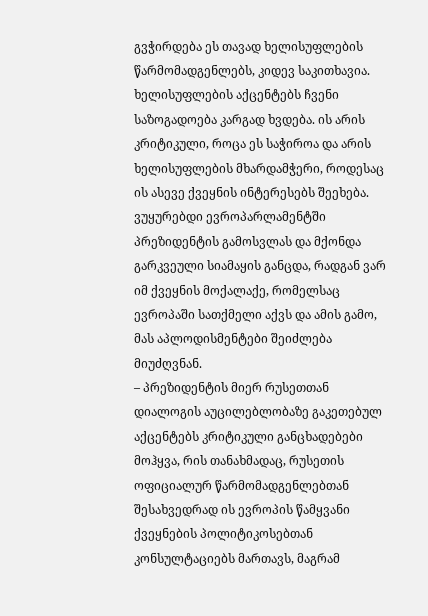გვჭირდება ეს თავად ხელისუფლების წარმომადგენლებს, კიდევ საკითხავია. ხელისუფლების აქცენტებს ჩვენი საზოგადოება კარგად ხვდება. ის არის კრიტიკული, როცა ეს საჭიროა და არის ხელისუფლების მხარდამჭერი, როდესაც ის ასევე ქვეყნის ინტერესებს შეეხება. ვუყურებდი ევროპარლამენტში პრეზიდენტის გამოსვლას და მქონდა გარკვეული სიამაყის განცდა, რადგან ვარ იმ ქვეყნის მოქალაქე, რომელსაც ევროპაში სათქმელი აქვს და ამის გამო, მას აპლოდისმენტები შეიძლება მიუძღვნან.
– პრეზიდენტის მიერ რუსეთთან დიალოგის აუცილებლობაზე გაკეთებულ აქცენტებს კრიტიკული განცხადებები მოჰყვა, რის თანახმადაც, რუსეთის ოფიციალურ წარმომადგენლებთან შესახვედრად ის ევროპის წამყვანი ქვეყნების პოლიტიკოსებთან კონსულტაციებს მართავს, მაგრამ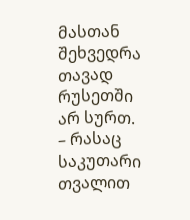მასთან შეხვედრა თავად რუსეთში არ სურთ.
– რასაც საკუთარი თვალით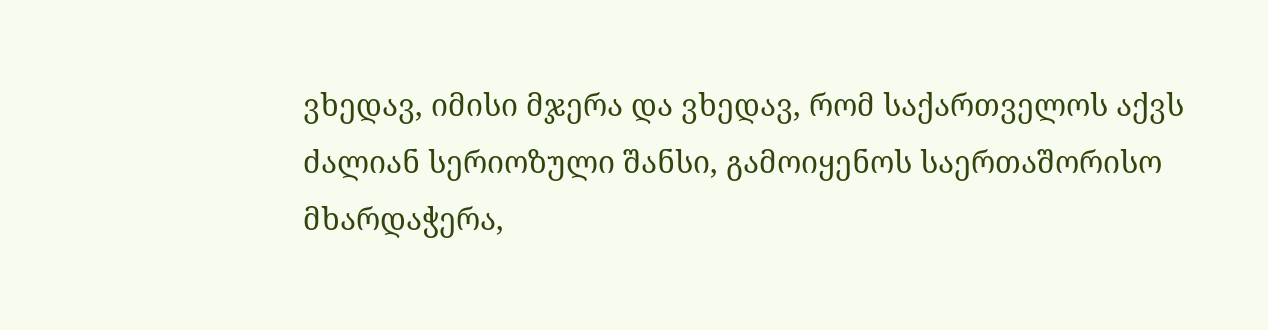ვხედავ, იმისი მჯერა და ვხედავ, რომ საქართველოს აქვს ძალიან სერიოზული შანსი, გამოიყენოს საერთაშორისო მხარდაჭერა,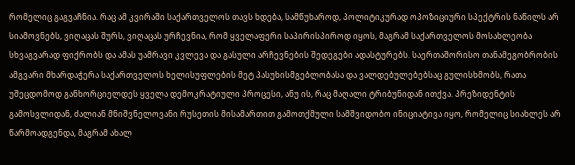რომელიც გაგვაჩნია. რაც ამ კვირაში საქართველოს თავს ხდება, სამწუხაროდ, პოლიტიკურად ოპოზიციური სპექტრის ნაწილს არ სიამოვნებს, ვიღაცას შურს, ვიღაცას ურჩევნია, რომ ყველაფერი საპირისპიროდ იყოს, მაგრამ საქართველოს მოსახლეობა სხვაგვარად ფიქრობს და ამას უამრავი კვლევა და გასული არჩევნების შედეგები ადასტურებს. საერთაშორისო თანამეგობრობის ამგვარი მხარდაჭერა საქართველოს ხელისუფლების მეტ პასუხისმგებლობასა და ვალდებულებებსაც გულისხმობს, რათა უშეცდომოდ განხორციელდეს ყველა დემოკრატიული პროცესი, ანუ ის, რაც მაღალი ტრიბუნიდან ითქვა. პრეზიდენტის გამოსვლიდან, ძალიან მნიშვნელოვანი რუსეთის მისამართით გამოთქმული სამშვიდობო ინიციატივა იყო, რომელიც სიახლეს არ წარმოადგენდა, მაგრამ ახალ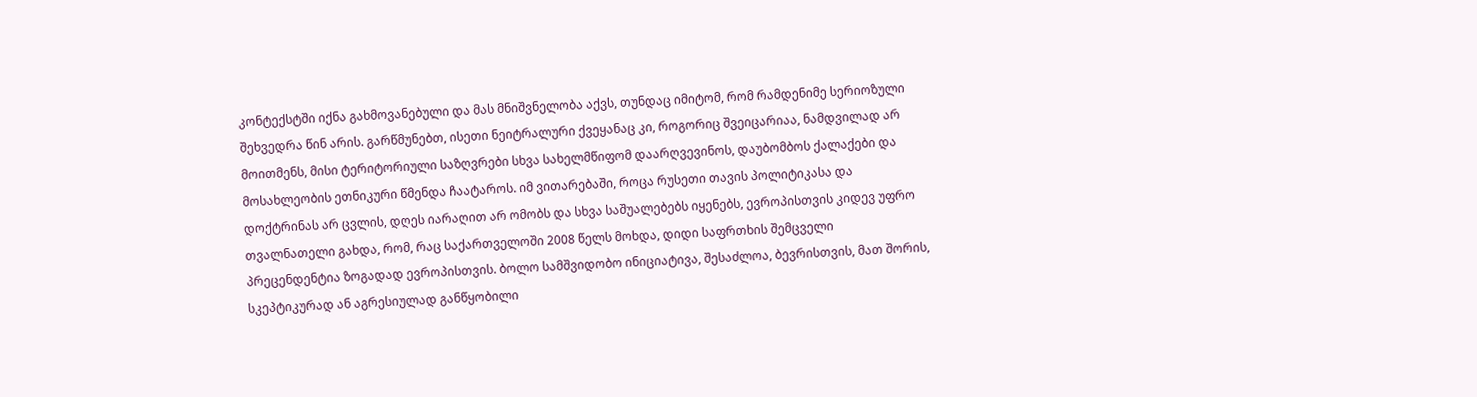კონტექსტში იქნა გახმოვანებული და მას მნიშვნელობა აქვს, თუნდაც იმიტომ, რომ რამდენიმე სერიოზული შეხვედრა წინ არის. გარწმუნებთ, ისეთი ნეიტრალური ქვეყანაც კი, როგორიც შვეიცარიაა, ნამდვილად არ მოითმენს, მისი ტერიტორიული საზღვრები სხვა სახელმწიფომ დაარღვევინოს, დაუბომბოს ქალაქები და მოსახლეობის ეთნიკური წმენდა ჩაატაროს. იმ ვითარებაში, როცა რუსეთი თავის პოლიტიკასა და დოქტრინას არ ცვლის, დღეს იარაღით არ ომობს და სხვა საშუალებებს იყენებს, ევროპისთვის კიდევ უფრო თვალნათელი გახდა, რომ, რაც საქართველოში 2008 წელს მოხდა, დიდი საფრთხის შემცველი პრეცენდენტია ზოგადად ევროპისთვის. ბოლო სამშვიდობო ინიციატივა, შესაძლოა, ბევრისთვის, მათ შორის, სკეპტიკურად ან აგრესიულად განწყობილი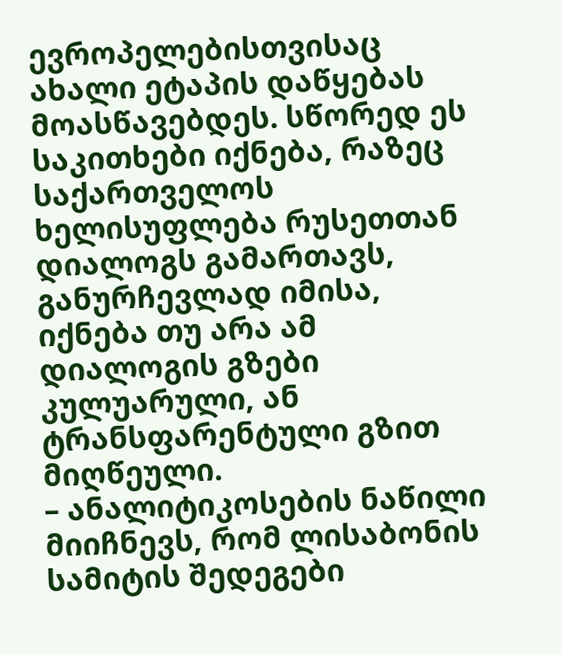ევროპელებისთვისაც ახალი ეტაპის დაწყებას მოასწავებდეს. სწორედ ეს საკითხები იქნება, რაზეც საქართველოს ხელისუფლება რუსეთთან დიალოგს გამართავს, განურჩევლად იმისა, იქნება თუ არა ამ დიალოგის გზები კულუარული, ან ტრანსფარენტული გზით მიღწეული.
– ანალიტიკოსების ნაწილი მიიჩნევს, რომ ლისაბონის სამიტის შედეგები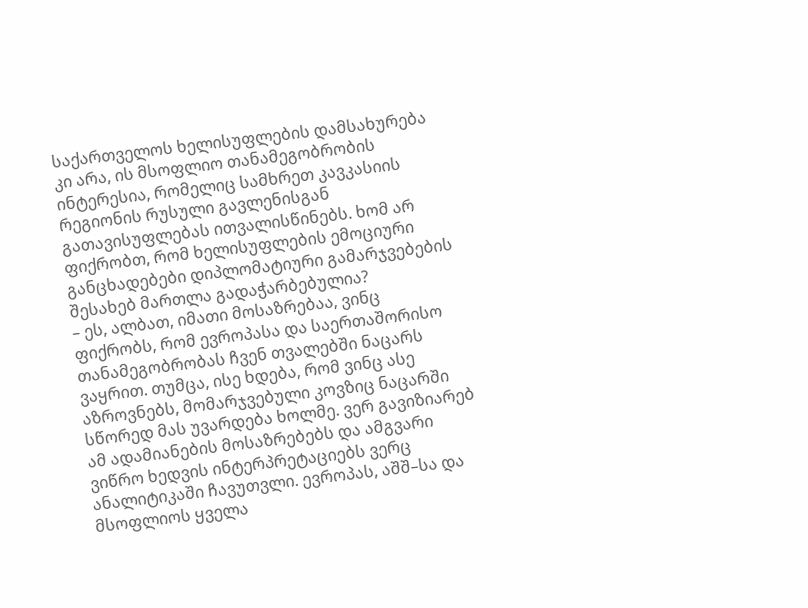საქართველოს ხელისუფლების დამსახურება კი არა, ის მსოფლიო თანამეგობრობის ინტერესია, რომელიც სამხრეთ კავკასიის რეგიონის რუსული გავლენისგან გათავისუფლებას ითვალისწინებს. ხომ არ ფიქრობთ, რომ ხელისუფლების ემოციური განცხადებები დიპლომატიური გამარჯვებების შესახებ მართლა გადაჭარბებულია?
– ეს, ალბათ, იმათი მოსაზრებაა, ვინც ფიქრობს, რომ ევროპასა და საერთაშორისო თანამეგობრობას ჩვენ თვალებში ნაცარს ვაყრით. თუმცა, ისე ხდება, რომ ვინც ასე აზროვნებს, მომარჯვებული კოვზიც ნაცარში სწორედ მას უვარდება ხოლმე. ვერ გავიზიარებ ამ ადამიანების მოსაზრებებს და ამგვარი ვიწრო ხედვის ინტერპრეტაციებს ვერც ანალიტიკაში ჩავუთვლი. ევროპას, აშშ–სა და მსოფლიოს ყველა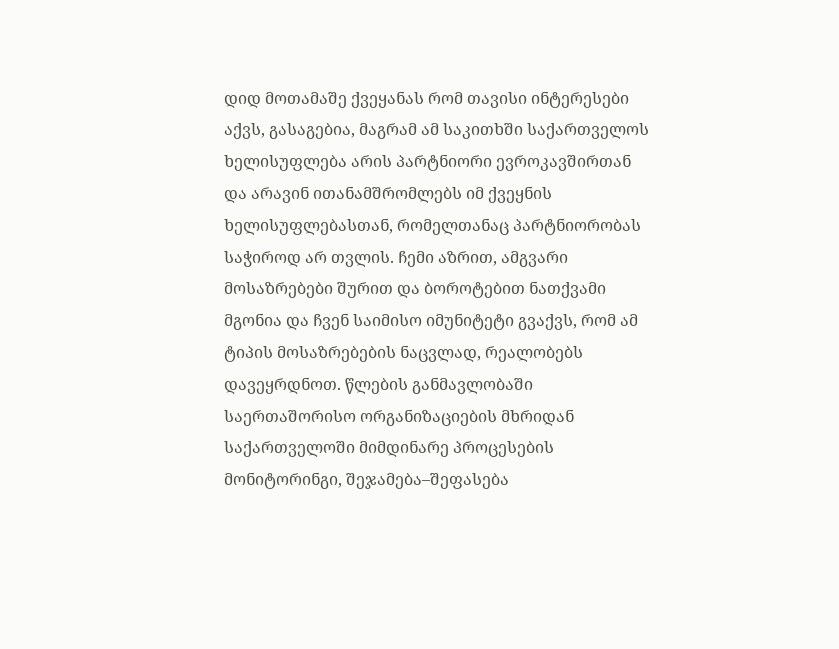დიდ მოთამაშე ქვეყანას რომ თავისი ინტერესები აქვს, გასაგებია, მაგრამ ამ საკითხში საქართველოს ხელისუფლება არის პარტნიორი ევროკავშირთან და არავინ ითანამშრომლებს იმ ქვეყნის ხელისუფლებასთან, რომელთანაც პარტნიორობას საჭიროდ არ თვლის. ჩემი აზრით, ამგვარი მოსაზრებები შურით და ბოროტებით ნათქვამი მგონია და ჩვენ საიმისო იმუნიტეტი გვაქვს, რომ ამ ტიპის მოსაზრებების ნაცვლად, რეალობებს დავეყრდნოთ. წლების განმავლობაში საერთაშორისო ორგანიზაციების მხრიდან საქართველოში მიმდინარე პროცესების მონიტორინგი, შეჯამება–შეფასება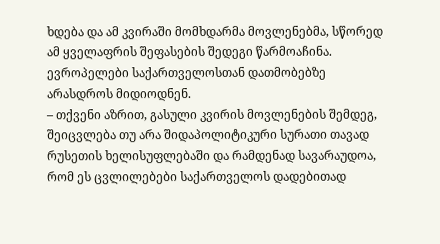ხდება და ამ კვირაში მომხდარმა მოვლენებმა, სწორედ ამ ყველაფრის შეფასების შედეგი წარმოაჩინა. ევროპელები საქართველოსთან დათმობებზე არასდროს მიდიოდნენ.
– თქვენი აზრით, გასული კვირის მოვლენების შემდეგ, შეიცვლება თუ არა შიდაპოლიტიკური სურათი თავად რუსეთის ხელისუფლებაში და რამდენად სავარაუდოა, რომ ეს ცვლილებები საქართველოს დადებითად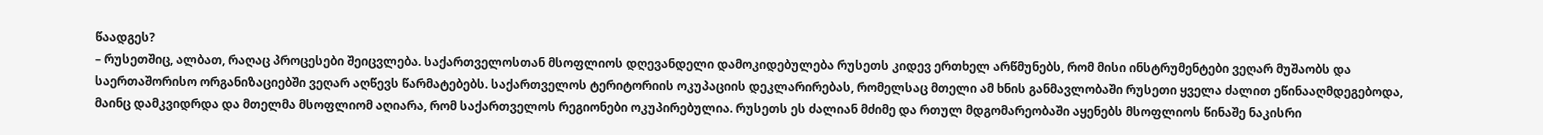წაადგეს?
– რუსეთშიც, ალბათ, რაღაც პროცესები შეიცვლება. საქართველოსთან მსოფლიოს დღევანდელი დამოკიდებულება რუსეთს კიდევ ერთხელ არწმუნებს, რომ მისი ინსტრუმენტები ვეღარ მუშაობს და საერთაშორისო ორგანიზაციებში ვეღარ აღწევს წარმატებებს. საქართველოს ტერიტორიის ოკუპაციის დეკლარირებას, რომელსაც მთელი ამ ხნის განმავლობაში რუსეთი ყველა ძალით ეწინააღმდეგებოდა, მაინც დამკვიდრდა და მთელმა მსოფლიომ აღიარა, რომ საქართველოს რეგიონები ოკუპირებულია. რუსეთს ეს ძალიან მძიმე და რთულ მდგომარეობაში აყენებს მსოფლიოს წინაშე ნაკისრი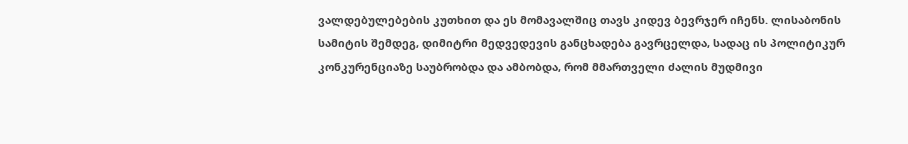ვალდებულებების კუთხით და ეს მომავალშიც თავს კიდევ ბევრჯერ იჩენს. ლისაბონის სამიტის შემდეგ, დიმიტრი მედვედევის განცხადება გავრცელდა, სადაც ის პოლიტიკურ კონკურენციაზე საუბრობდა და ამბობდა, რომ მმართველი ძალის მუდმივი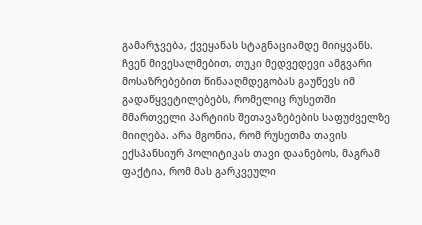გამარჯვება, ქვეყანას სტაგნაციამდე მიიყვანს. ჩვენ მივესალმებით, თუკი მედვედევი ამგვარი მოსაზრებებით წინააღმდეგობას გაუწევს იმ გადაწყვეტილებებს, რომელიც რუსეთში მმართველი პარტიის შეთავაზებების საფუძველზე მიიღება. არა მგონია, რომ რუსეთმა თავის ექსპანსიურ პოლიტიკას თავი დაანებოს, მაგრამ ფაქტია, რომ მას გარკვეული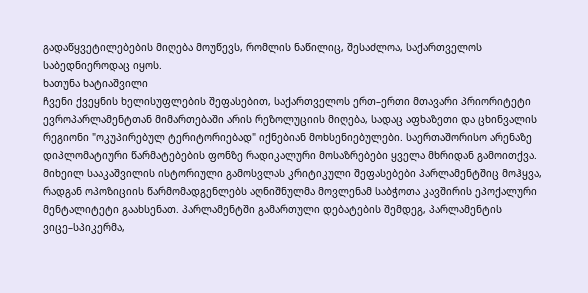გადაწყვეტილებების მიღება მოუწევს, რომლის ნაწილიც, შესაძლოა, საქართველოს საბედნიეროდაც იყოს.
ხათუნა ხატიაშვილი
ჩვენი ქვეყნის ხელისუფლების შეფასებით, საქართველოს ერთ–ერთი მთავარი პრიორიტეტი ევროპარლამენტთან მიმართებაში არის რეზოლუციის მიღება, სადაც აფხაზეთი და ცხინვალის რეგიონი "ოკუპირებულ ტერიტორიებად" იქნებიან მოხსენიებულები. საერთაშორისო არენაზე დიპლომატიური წარმატებების ფონზე რადიკალური მოსაზრებები ყველა მხრიდან გამოითქვა. მიხეილ სააკაშვილის ისტორიული გამოსვლას კრიტიკული შეფასებები პარლამენტშიც მოჰყვა, რადგან ოპოზიციის წარმომადგენლებს აღნიშნულმა მოვლენამ საბჭოთა კავშირის ეპოქალური მენტალიტეტი გაახსენათ. პარლამენტში გამართული დებატების შემდეგ, პარლამენტის ვიცე–სპიკერმა,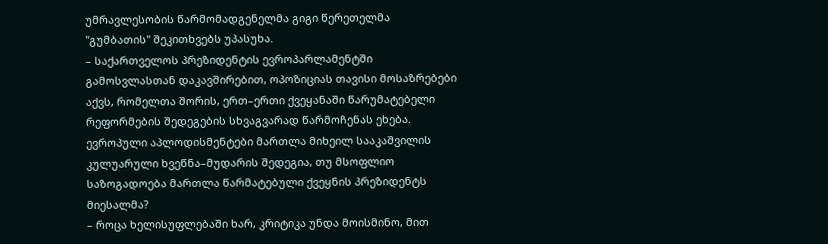უმრავლესობის წარმომადგენელმა გიგი წერეთელმა "გუმბათის" შეკითხვებს უპასუხა.
– საქართველოს პრეზიდენტის ევროპარლამენტში გამოსვლასთან დაკავშირებით, ოპოზიციას თავისი მოსაზრებები აქვს, რომელთა შორის, ერთ–ერთი ქვეყანაში წარუმატებელი რეფორმების შედეგების სხვაგვარად წარმოჩენას ეხება. ევროპული აპლოდისმენტები მართლა მიხეილ სააკაშვილის კულუარული ხვეწნა–მუდარის შედეგია, თუ მსოფლიო საზოგადოება მართლა წარმატებული ქვეყნის პრეზიდენტს მიესალმა?
– როცა ხელისუფლებაში ხარ, კრიტიკა უნდა მოისმინო, მით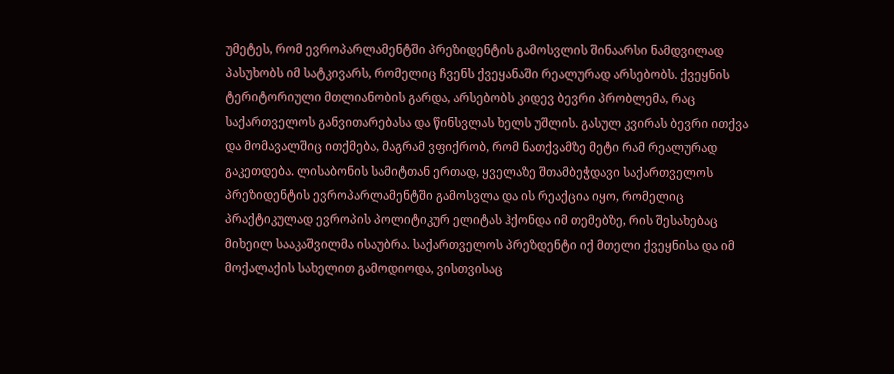უმეტეს, რომ ევროპარლამენტში პრეზიდენტის გამოსვლის შინაარსი ნამდვილად პასუხობს იმ სატკივარს, რომელიც ჩვენს ქვეყანაში რეალურად არსებობს. ქვეყნის ტერიტორიული მთლიანობის გარდა, არსებობს კიდევ ბევრი პრობლემა, რაც საქართველოს განვითარებასა და წინსვლას ხელს უშლის. გასულ კვირას ბევრი ითქვა და მომავალშიც ითქმება, მაგრამ ვფიქრობ, რომ ნათქვამზე მეტი რამ რეალურად გაკეთდება. ლისაბონის სამიტთან ერთად, ყველაზე შთამბეჭდავი საქართველოს პრეზიდენტის ევროპარლამენტში გამოსვლა და ის რეაქცია იყო, რომელიც პრაქტიკულად ევროპის პოლიტიკურ ელიტას ჰქონდა იმ თემებზე, რის შესახებაც მიხეილ სააკაშვილმა ისაუბრა. საქართველოს პრეზდენტი იქ მთელი ქვეყნისა და იმ მოქალაქის სახელით გამოდიოდა, ვისთვისაც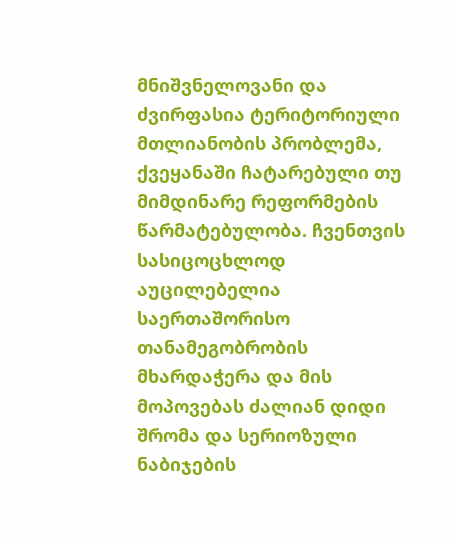მნიშვნელოვანი და ძვირფასია ტერიტორიული მთლიანობის პრობლემა, ქვეყანაში ჩატარებული თუ მიმდინარე რეფორმების წარმატებულობა. ჩვენთვის სასიცოცხლოდ აუცილებელია საერთაშორისო თანამეგობრობის მხარდაჭერა და მის მოპოვებას ძალიან დიდი შრომა და სერიოზული ნაბიჯების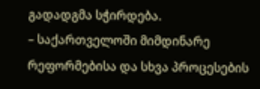გადადგმა სჭირდება.
– საქართველოში მიმდინარე რეფორმებისა და სხვა პროცესების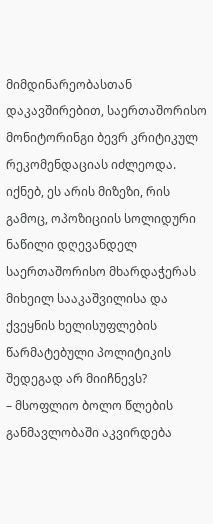მიმდინარეობასთან დაკავშირებით, საერთაშორისო მონიტორინგი ბევრ კრიტიკულ რეკომენდაციას იძლეოდა. იქნებ, ეს არის მიზეზი, რის გამოც, ოპოზიციის სოლიდური ნაწილი დღევანდელ საერთაშორისო მხარდაჭერას მიხეილ სააკაშვილისა და ქვეყნის ხელისუფლების წარმატებული პოლიტიკის შედეგად არ მიიჩნევს?
– მსოფლიო ბოლო წლების განმავლობაში აკვირდება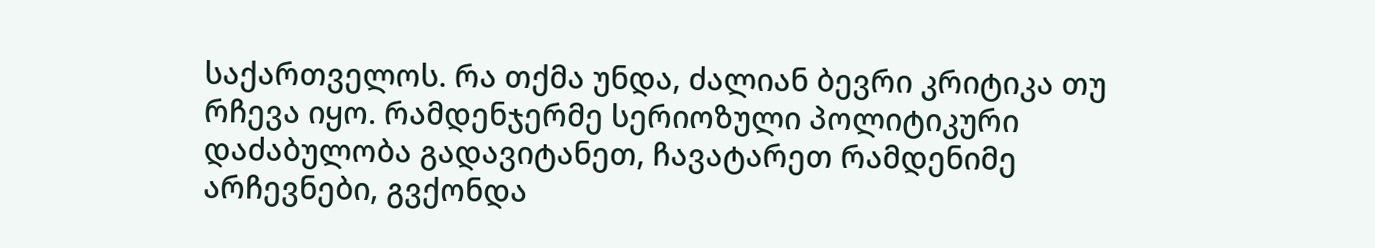საქართველოს. რა თქმა უნდა, ძალიან ბევრი კრიტიკა თუ რჩევა იყო. რამდენჯერმე სერიოზული პოლიტიკური დაძაბულობა გადავიტანეთ, ჩავატარეთ რამდენიმე არჩევნები, გვქონდა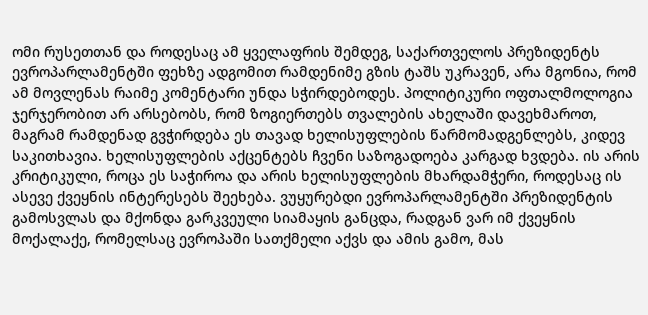ომი რუსეთთან და როდესაც ამ ყველაფრის შემდეგ, საქართველოს პრეზიდენტს ევროპარლამენტში ფეხზე ადგომით რამდენიმე გზის ტაშს უკრავენ, არა მგონია, რომ ამ მოვლენას რაიმე კომენტარი უნდა სჭირდებოდეს. პოლიტიკური ოფთალმოლოგია ჯერჯერობით არ არსებობს, რომ ზოგიერთებს თვალების ახელაში დავეხმაროთ, მაგრამ რამდენად გვჭირდება ეს თავად ხელისუფლების წარმომადგენლებს, კიდევ საკითხავია. ხელისუფლების აქცენტებს ჩვენი საზოგადოება კარგად ხვდება. ის არის კრიტიკული, როცა ეს საჭიროა და არის ხელისუფლების მხარდამჭერი, როდესაც ის ასევე ქვეყნის ინტერესებს შეეხება. ვუყურებდი ევროპარლამენტში პრეზიდენტის გამოსვლას და მქონდა გარკვეული სიამაყის განცდა, რადგან ვარ იმ ქვეყნის მოქალაქე, რომელსაც ევროპაში სათქმელი აქვს და ამის გამო, მას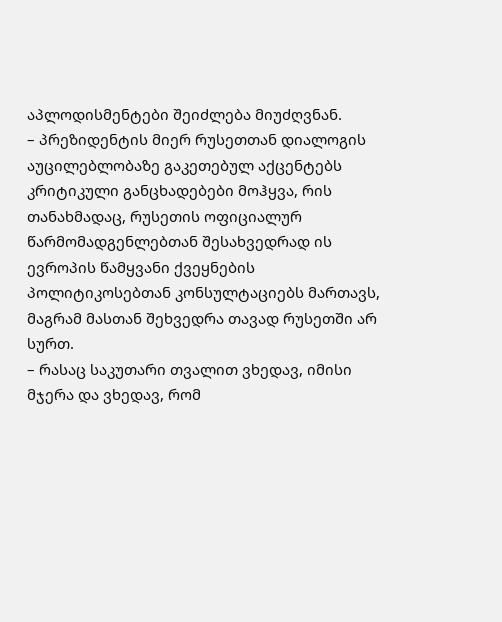აპლოდისმენტები შეიძლება მიუძღვნან.
– პრეზიდენტის მიერ რუსეთთან დიალოგის აუცილებლობაზე გაკეთებულ აქცენტებს კრიტიკული განცხადებები მოჰყვა, რის თანახმადაც, რუსეთის ოფიციალურ წარმომადგენლებთან შესახვედრად ის ევროპის წამყვანი ქვეყნების პოლიტიკოსებთან კონსულტაციებს მართავს, მაგრამ მასთან შეხვედრა თავად რუსეთში არ სურთ.
– რასაც საკუთარი თვალით ვხედავ, იმისი მჯერა და ვხედავ, რომ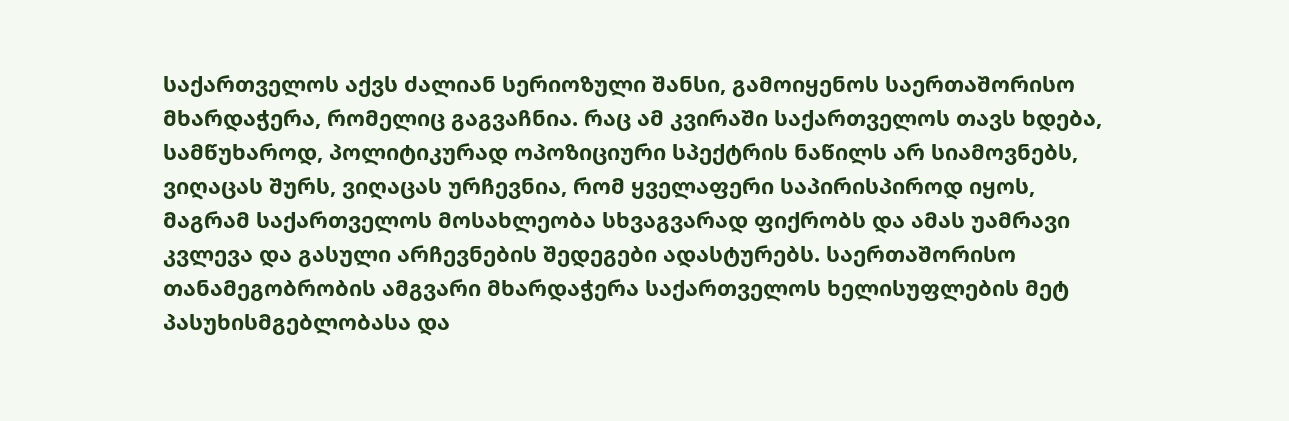საქართველოს აქვს ძალიან სერიოზული შანსი, გამოიყენოს საერთაშორისო მხარდაჭერა, რომელიც გაგვაჩნია. რაც ამ კვირაში საქართველოს თავს ხდება, სამწუხაროდ, პოლიტიკურად ოპოზიციური სპექტრის ნაწილს არ სიამოვნებს, ვიღაცას შურს, ვიღაცას ურჩევნია, რომ ყველაფერი საპირისპიროდ იყოს, მაგრამ საქართველოს მოსახლეობა სხვაგვარად ფიქრობს და ამას უამრავი კვლევა და გასული არჩევნების შედეგები ადასტურებს. საერთაშორისო თანამეგობრობის ამგვარი მხარდაჭერა საქართველოს ხელისუფლების მეტ პასუხისმგებლობასა და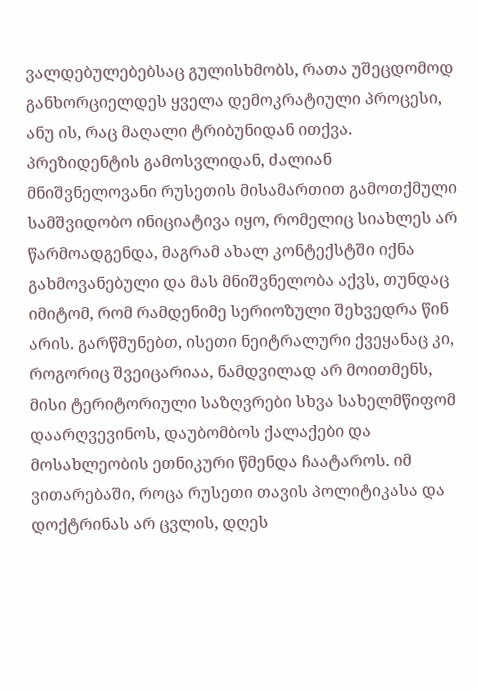ვალდებულებებსაც გულისხმობს, რათა უშეცდომოდ განხორციელდეს ყველა დემოკრატიული პროცესი, ანუ ის, რაც მაღალი ტრიბუნიდან ითქვა. პრეზიდენტის გამოსვლიდან, ძალიან მნიშვნელოვანი რუსეთის მისამართით გამოთქმული სამშვიდობო ინიციატივა იყო, რომელიც სიახლეს არ წარმოადგენდა, მაგრამ ახალ კონტექსტში იქნა გახმოვანებული და მას მნიშვნელობა აქვს, თუნდაც იმიტომ, რომ რამდენიმე სერიოზული შეხვედრა წინ არის. გარწმუნებთ, ისეთი ნეიტრალური ქვეყანაც კი, როგორიც შვეიცარიაა, ნამდვილად არ მოითმენს, მისი ტერიტორიული საზღვრები სხვა სახელმწიფომ დაარღვევინოს, დაუბომბოს ქალაქები და მოსახლეობის ეთნიკური წმენდა ჩაატაროს. იმ ვითარებაში, როცა რუსეთი თავის პოლიტიკასა და დოქტრინას არ ცვლის, დღეს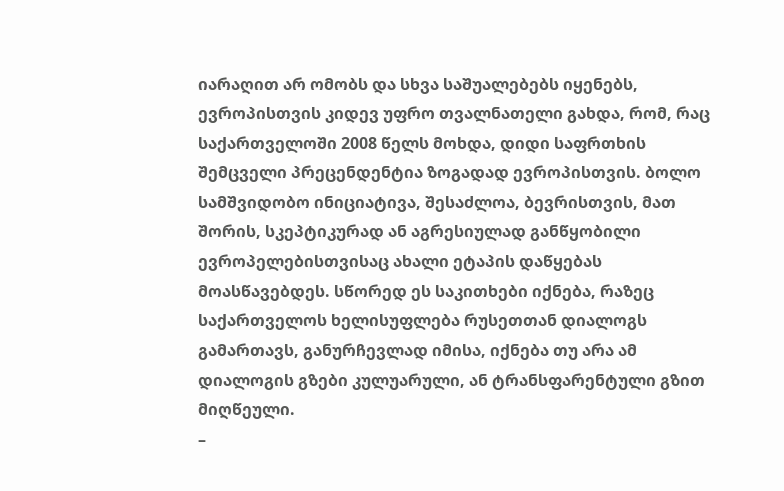იარაღით არ ომობს და სხვა საშუალებებს იყენებს, ევროპისთვის კიდევ უფრო თვალნათელი გახდა, რომ, რაც საქართველოში 2008 წელს მოხდა, დიდი საფრთხის შემცველი პრეცენდენტია ზოგადად ევროპისთვის. ბოლო სამშვიდობო ინიციატივა, შესაძლოა, ბევრისთვის, მათ შორის, სკეპტიკურად ან აგრესიულად განწყობილი ევროპელებისთვისაც ახალი ეტაპის დაწყებას მოასწავებდეს. სწორედ ეს საკითხები იქნება, რაზეც საქართველოს ხელისუფლება რუსეთთან დიალოგს გამართავს, განურჩევლად იმისა, იქნება თუ არა ამ დიალოგის გზები კულუარული, ან ტრანსფარენტული გზით მიღწეული.
–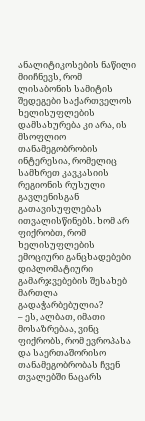ანალიტიკოსების ნაწილი მიიჩნევს, რომ ლისაბონის სამიტის შედეგები საქართველოს ხელისუფლების დამსახურება კი არა, ის მსოფლიო თანამეგობრობის ინტერესია, რომელიც სამხრეთ კავკასიის რეგიონის რუსული გავლენისგან გათავისუფლებას ითვალისწინებს. ხომ არ ფიქრობთ, რომ ხელისუფლების ემოციური განცხადებები დიპლომატიური გამარჯვებების შესახებ მართლა გადაჭარბებულია?
– ეს, ალბათ, იმათი მოსაზრებაა, ვინც ფიქრობს, რომ ევროპასა და საერთაშორისო თანამეგობრობას ჩვენ თვალებში ნაცარს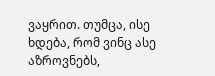ვაყრით. თუმცა, ისე ხდება, რომ ვინც ასე აზროვნებს,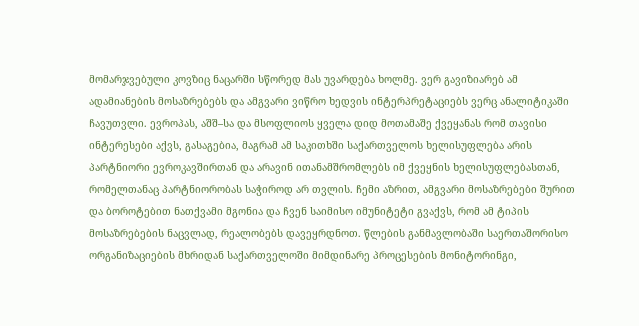მომარჯვებული კოვზიც ნაცარში სწორედ მას უვარდება ხოლმე. ვერ გავიზიარებ ამ ადამიანების მოსაზრებებს და ამგვარი ვიწრო ხედვის ინტერპრეტაციებს ვერც ანალიტიკაში ჩავუთვლი. ევროპას, აშშ–სა და მსოფლიოს ყველა დიდ მოთამაშე ქვეყანას რომ თავისი ინტერესები აქვს, გასაგებია, მაგრამ ამ საკითხში საქართველოს ხელისუფლება არის პარტნიორი ევროკავშირთან და არავინ ითანამშრომლებს იმ ქვეყნის ხელისუფლებასთან, რომელთანაც პარტნიორობას საჭიროდ არ თვლის. ჩემი აზრით, ამგვარი მოსაზრებები შურით და ბოროტებით ნათქვამი მგონია და ჩვენ საიმისო იმუნიტეტი გვაქვს, რომ ამ ტიპის მოსაზრებების ნაცვლად, რეალობებს დავეყრდნოთ. წლების განმავლობაში საერთაშორისო ორგანიზაციების მხრიდან საქართველოში მიმდინარე პროცესების მონიტორინგი,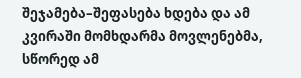შეჯამება–შეფასება ხდება და ამ კვირაში მომხდარმა მოვლენებმა, სწორედ ამ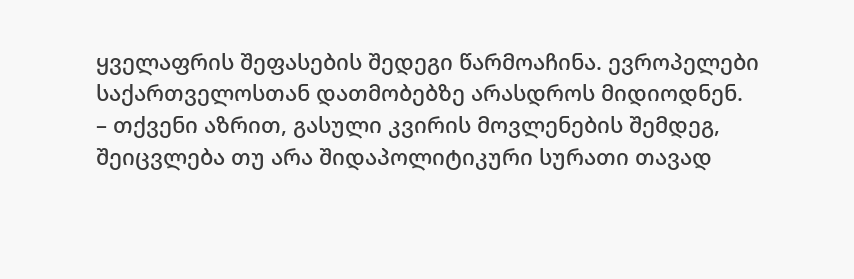ყველაფრის შეფასების შედეგი წარმოაჩინა. ევროპელები საქართველოსთან დათმობებზე არასდროს მიდიოდნენ.
– თქვენი აზრით, გასული კვირის მოვლენების შემდეგ, შეიცვლება თუ არა შიდაპოლიტიკური სურათი თავად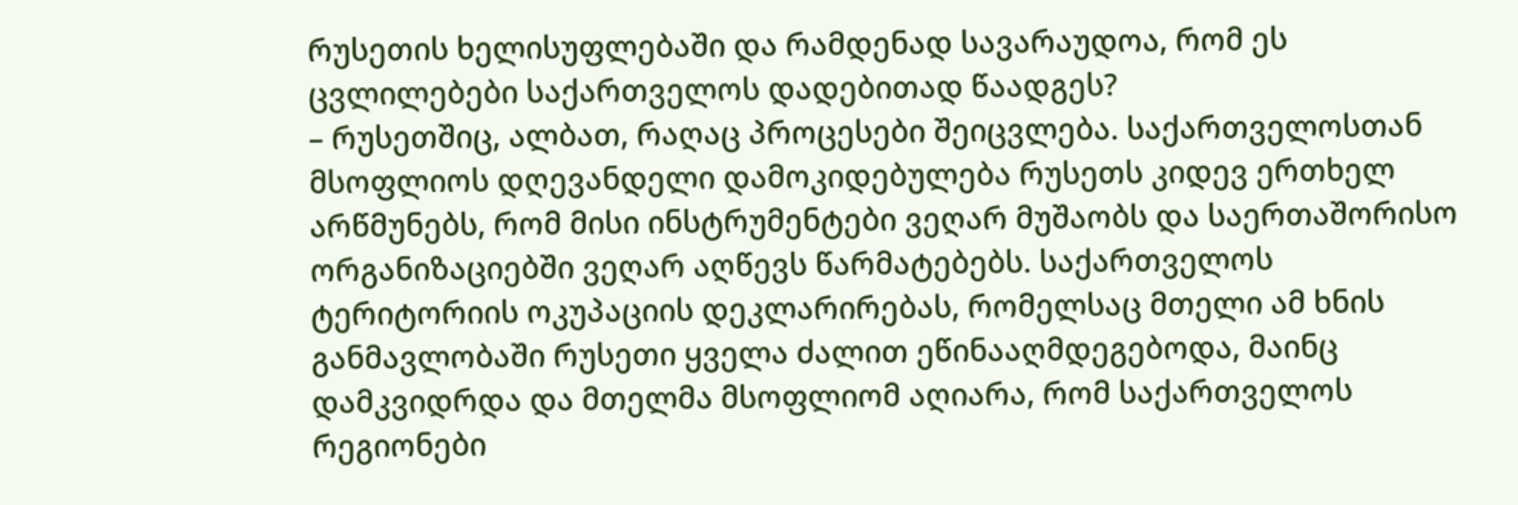რუსეთის ხელისუფლებაში და რამდენად სავარაუდოა, რომ ეს ცვლილებები საქართველოს დადებითად წაადგეს?
– რუსეთშიც, ალბათ, რაღაც პროცესები შეიცვლება. საქართველოსთან მსოფლიოს დღევანდელი დამოკიდებულება რუსეთს კიდევ ერთხელ არწმუნებს, რომ მისი ინსტრუმენტები ვეღარ მუშაობს და საერთაშორისო ორგანიზაციებში ვეღარ აღწევს წარმატებებს. საქართველოს ტერიტორიის ოკუპაციის დეკლარირებას, რომელსაც მთელი ამ ხნის განმავლობაში რუსეთი ყველა ძალით ეწინააღმდეგებოდა, მაინც დამკვიდრდა და მთელმა მსოფლიომ აღიარა, რომ საქართველოს რეგიონები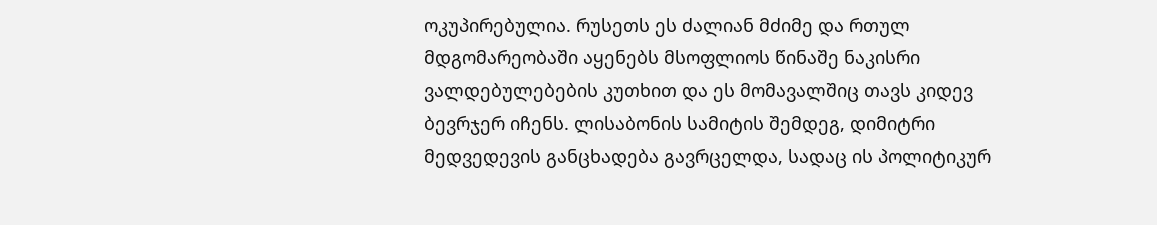ოკუპირებულია. რუსეთს ეს ძალიან მძიმე და რთულ მდგომარეობაში აყენებს მსოფლიოს წინაშე ნაკისრი ვალდებულებების კუთხით და ეს მომავალშიც თავს კიდევ ბევრჯერ იჩენს. ლისაბონის სამიტის შემდეგ, დიმიტრი მედვედევის განცხადება გავრცელდა, სადაც ის პოლიტიკურ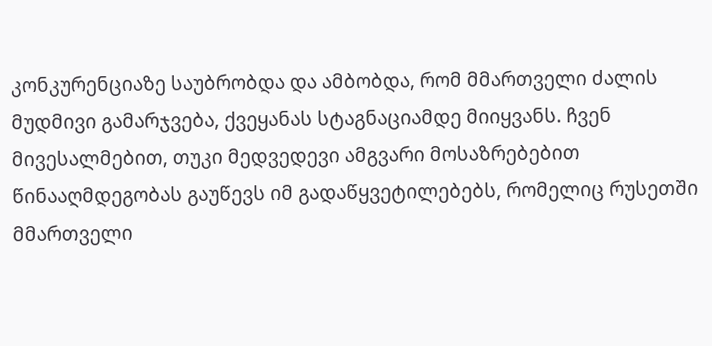კონკურენციაზე საუბრობდა და ამბობდა, რომ მმართველი ძალის მუდმივი გამარჯვება, ქვეყანას სტაგნაციამდე მიიყვანს. ჩვენ მივესალმებით, თუკი მედვედევი ამგვარი მოსაზრებებით წინააღმდეგობას გაუწევს იმ გადაწყვეტილებებს, რომელიც რუსეთში მმართველი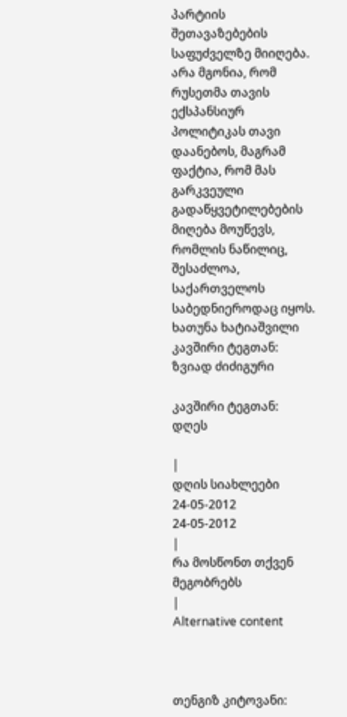პარტიის შეთავაზებების საფუძველზე მიიღება. არა მგონია, რომ რუსეთმა თავის ექსპანსიურ პოლიტიკას თავი დაანებოს, მაგრამ ფაქტია, რომ მას გარკვეული გადაწყვეტილებების მიღება მოუწევს, რომლის ნაწილიც, შესაძლოა, საქართველოს საბედნიეროდაც იყოს.
ხათუნა ხატიაშვილი
კავშირი ტეგთან: ზვიად ძიძიგური

კავშირი ტეგთან: დღეს

|
დღის სიახლეები
24-05-2012
24-05-2012
|
რა მოსწონთ თქვენ მეგობრებს
|
Alternative content



თენგიზ კიტოვანი: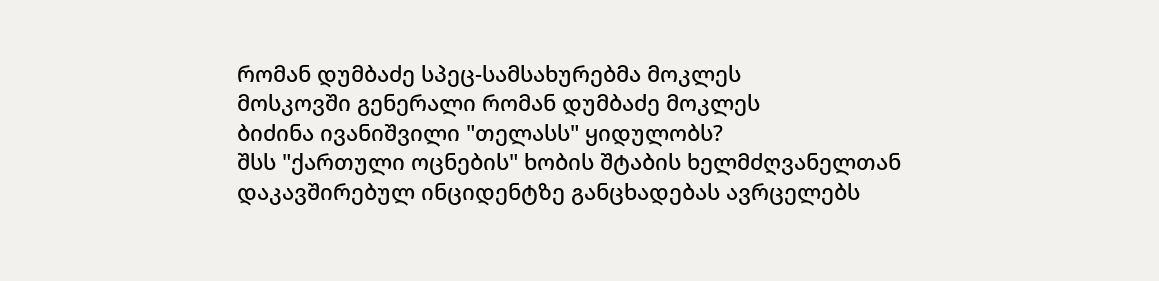რომან დუმბაძე სპეც-სამსახურებმა მოკლეს
მოსკოვში გენერალი რომან დუმბაძე მოკლეს
ბიძინა ივანიშვილი "თელასს" ყიდულობს?
შსს "ქართული ოცნების" ხობის შტაბის ხელმძღვანელთან დაკავშირებულ ინციდენტზე განცხადებას ავრცელებს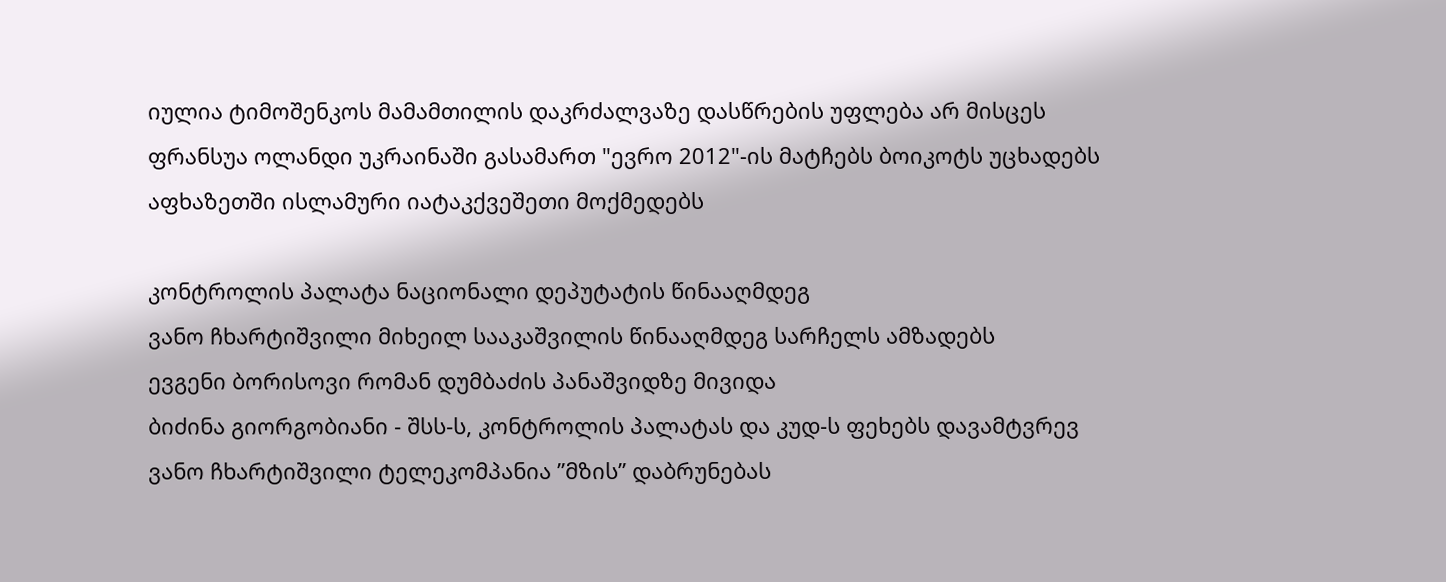იულია ტიმოშენკოს მამამთილის დაკრძალვაზე დასწრების უფლება არ მისცეს
ფრანსუა ოლანდი უკრაინაში გასამართ "ევრო 2012"-ის მატჩებს ბოიკოტს უცხადებს
აფხაზეთში ისლამური იატაკქვეშეთი მოქმედებს

კონტროლის პალატა ნაციონალი დეპუტატის წინააღმდეგ
ვანო ჩხარტიშვილი მიხეილ სააკაშვილის წინააღმდეგ სარჩელს ამზადებს
ევგენი ბორისოვი რომან დუმბაძის პანაშვიდზე მივიდა
ბიძინა გიორგობიანი - შსს-ს, კონტროლის პალატას და კუდ-ს ფეხებს დავამტვრევ
ვანო ჩხარტიშვილი ტელეკომპანია ”მზის” დაბრუნებას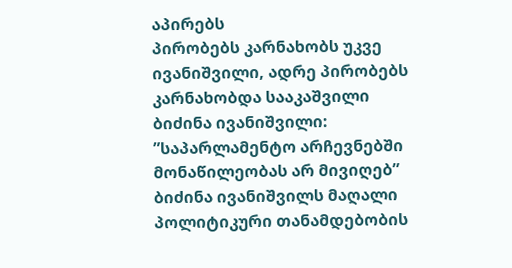აპირებს
პირობებს კარნახობს უკვე ივანიშვილი, ადრე პირობებს კარნახობდა სააკაშვილი
ბიძინა ივანიშვილი: ”საპარლამენტო არჩევნებში მონაწილეობას არ მივიღებ”
ბიძინა ივანიშვილს მაღალი პოლიტიკური თანამდებობის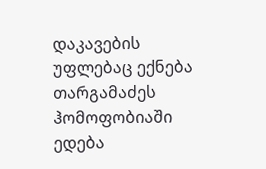დაკავების უფლებაც ექნება
თარგამაძეს ჰომოფობიაში ედება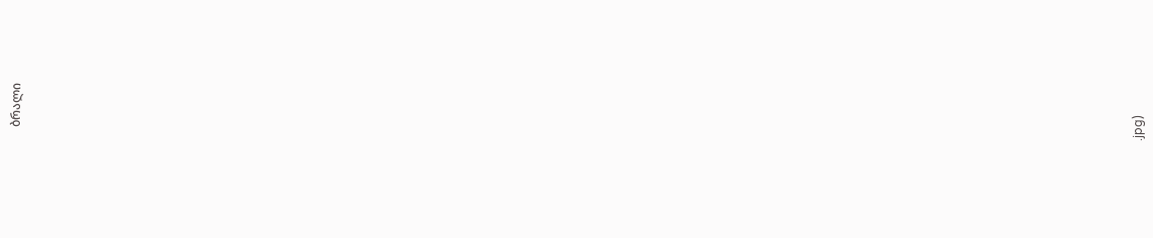ბრალი




























































.jpg)